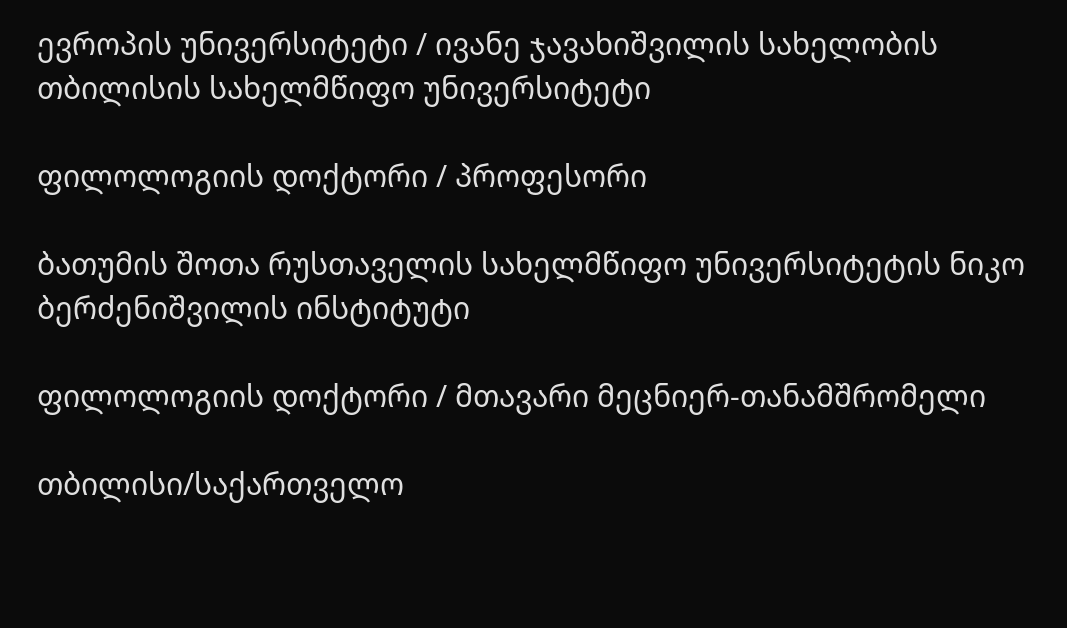ევროპის უნივერსიტეტი / ივანე ჯავახიშვილის სახელობის თბილისის სახელმწიფო უნივერსიტეტი

ფილოლოგიის დოქტორი / პროფესორი

ბათუმის შოთა რუსთაველის სახელმწიფო უნივერსიტეტის ნიკო ბერძენიშვილის ინსტიტუტი

ფილოლოგიის დოქტორი / მთავარი მეცნიერ-თანამშრომელი

თბილისი/საქართველო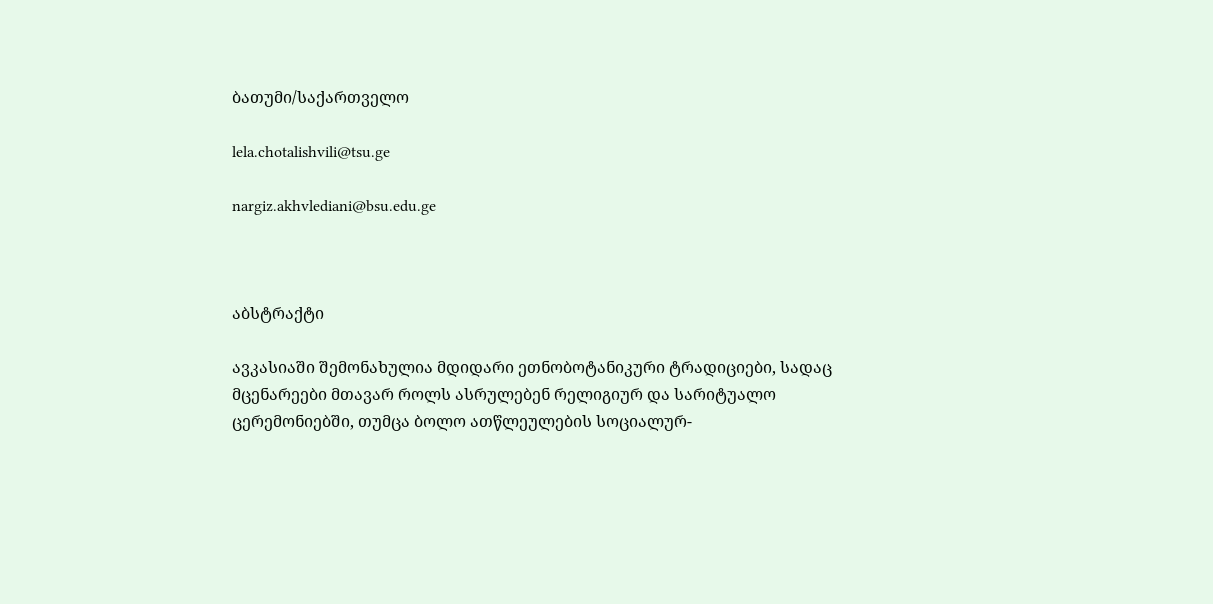ბათუმი/საქართველო

lela.chotalishvili@tsu.ge

nargiz.akhvlediani@bsu.edu.ge



აბსტრაქტი

ავკასიაში შემონახულია მდიდარი ეთნობოტანიკური ტრადიციები, სადაც მცენარეები მთავარ როლს ასრულებენ რელიგიურ და სარიტუალო ცერემონიებში, თუმცა ბოლო ათწლეულების სოციალურ-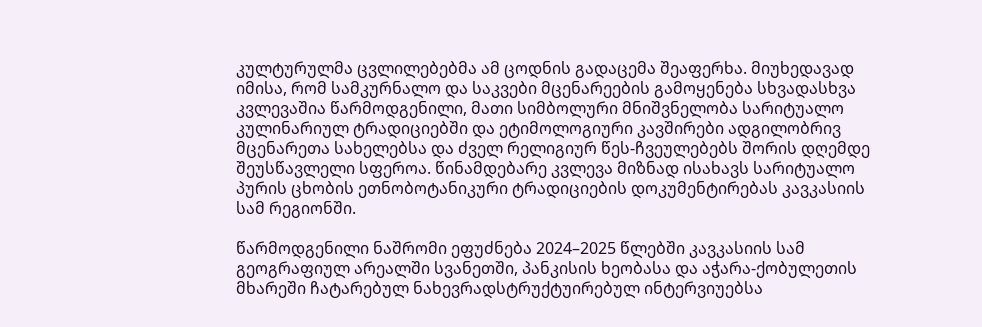კულტურულმა ცვლილებებმა ამ ცოდნის გადაცემა შეაფერხა. მიუხედავად იმისა, რომ სამკურნალო და საკვები მცენარეების გამოყენება სხვადასხვა კვლევაშია წარმოდგენილი, მათი სიმბოლური მნიშვნელობა სარიტუალო კულინარიულ ტრადიციებში და ეტიმოლოგიური კავშირები ადგილობრივ მცენარეთა სახელებსა და ძველ რელიგიურ წეს-ჩვეულებებს შორის დღემდე შეუსწავლელი სფეროა. წინამდებარე კვლევა მიზნად ისახავს სარიტუალო პურის ცხობის ეთნობოტანიკური ტრადიციების დოკუმენტირებას კავკასიის სამ რეგიონში.

წარმოდგენილი ნაშრომი ეფუძნება 2024–2025 წლებში კავკასიის სამ გეოგრაფიულ არეალში სვანეთში, პანკისის ხეობასა და აჭარა-ქობულეთის მხარეში ჩატარებულ ნახევრადსტრუქტუირებულ ინტერვიუებსა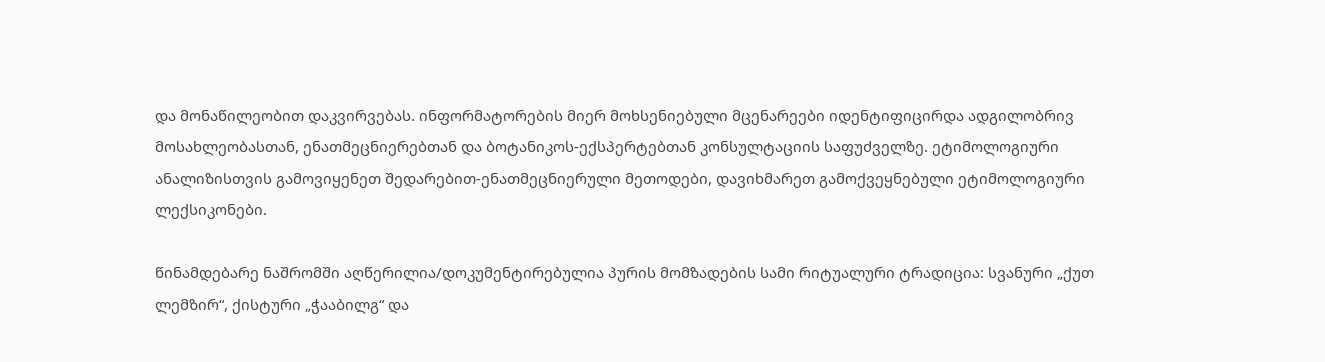და მონაწილეობით დაკვირვებას. ინფორმატორების მიერ მოხსენიებული მცენარეები იდენტიფიცირდა ადგილობრივ მოსახლეობასთან, ენათმეცნიერებთან და ბოტანიკოს-ექსპერტებთან კონსულტაციის საფუძველზე. ეტიმოლოგიური ანალიზისთვის გამოვიყენეთ შედარებით-ენათმეცნიერული მეთოდები, დავიხმარეთ გამოქვეყნებული ეტიმოლოგიური ლექსიკონები.

წინამდებარე ნაშრომში აღწერილია/დოკუმენტირებულია პურის მომზადების სამი რიტუალური ტრადიცია: სვანური „ქუთ ლემზირ“, ქისტური „ჭააბილგ“ და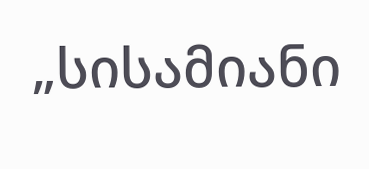„სისამიანი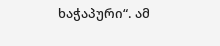ხაჭაპური“. ამ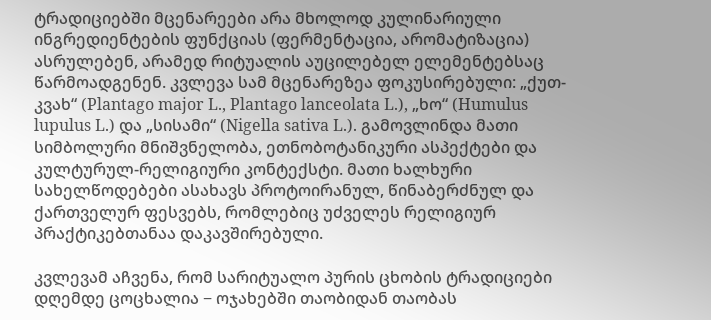ტრადიციებში მცენარეები არა მხოლოდ კულინარიული ინგრედიენტების ფუნქციას (ფერმენტაცია, არომატიზაცია) ასრულებენ, არამედ რიტუალის აუცილებელ ელემენტებსაც წარმოადგენენ. კვლევა სამ მცენარეზეა ფოკუსირებული: „ქუთ-კვახ“ (Plantago major L., Plantago lanceolata L.), „ხო“ (Humulus lupulus L.) და „სისამი“ (Nigella sativa L.). გამოვლინდა მათი სიმბოლური მნიშვნელობა, ეთნობოტანიკური ასპექტები და კულტურულ-რელიგიური კონტექსტი. მათი ხალხური სახელწოდებები ასახავს პროტოირანულ, წინაბერძნულ და ქართველურ ფესვებს, რომლებიც უძველეს რელიგიურ პრაქტიკებთანაა დაკავშირებული.

კვლევამ აჩვენა, რომ სარიტუალო პურის ცხობის ტრადიციები დღემდე ცოცხალია − ოჯახებში თაობიდან თაობას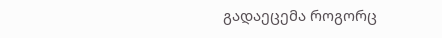გადაეცემა როგორც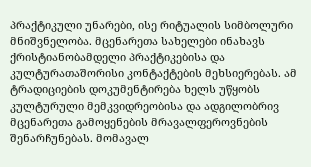პრაქტიკული უნარები, ისე რიტუალის სიმბოლური მნიშვნელობა. მცენარეთა სახელები ინახავს ქრისტიანობამდელი პრაქტიკებისა და კულტურათაშორისი კონტაქტების მეხსიერებას. ამ ტრადიციების დოკუმენტირება ხელს უწყობს კულტურული მემკვიდრეობისა და ადგილობრივ მცენარეთა გამოყენების მრავალფეროვნების შენარჩუნებას. მომავალ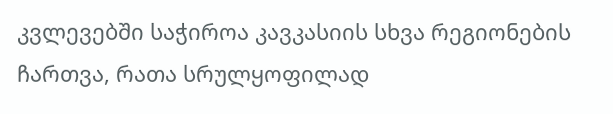კვლევებში საჭიროა კავკასიის სხვა რეგიონების ჩართვა, რათა სრულყოფილად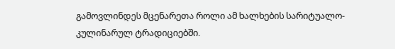გამოვლინდეს მცენარეთა როლი ამ ხალხების სარიტუალო-კულინარულ ტრადიციებში.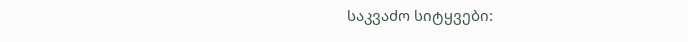საკვაძო სიტყვები: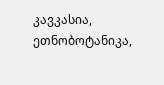კავკასია, ეთნობოტანიკა,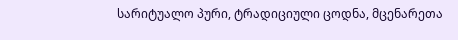სარიტუალო პური, ტრადიციული ცოდნა, მცენარეთა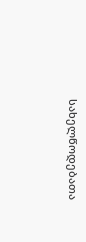სახელწოდებათა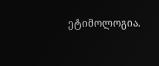ეტიმოლოგია.